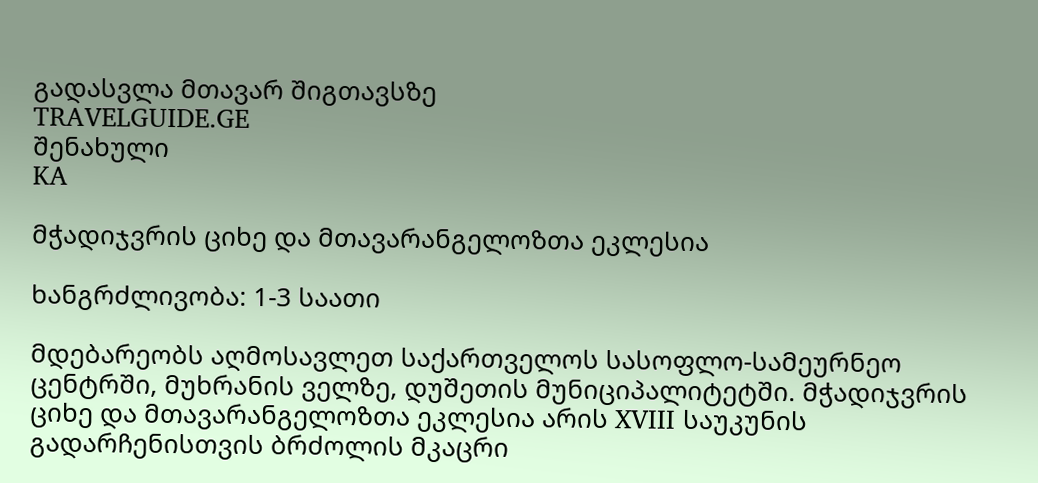გადასვლა მთავარ შიგთავსზე
TRAVELGUIDE.GE
შენახული
KA

მჭადიჯვრის ციხე და მთავარანგელოზთა ეკლესია

ხანგრძლივობა: 1-3 საათი

მდებარეობს აღმოსავლეთ საქართველოს სასოფლო-სამეურნეო ცენტრში, მუხრანის ველზე, დუშეთის მუნიციპალიტეტში. მჭადიჯვრის ციხე და მთავარანგელოზთა ეკლესია არის XVIII საუკუნის გადარჩენისთვის ბრძოლის მკაცრი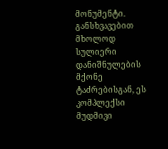მონუმენტი. განსხვავებით მხოლოდ სულიერი დანიშნულების მქონე ტაძრებისგან, ეს კომპლექსი მუდმივი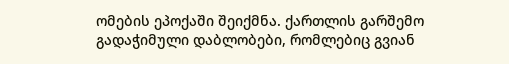ომების ეპოქაში შეიქმნა. ქართლის გარშემო გადაჭიმული დაბლობები, რომლებიც გვიან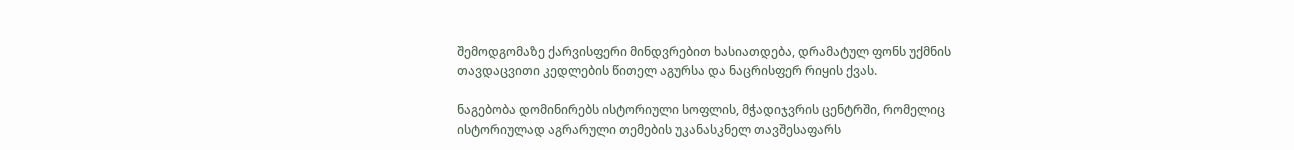შემოდგომაზე ქარვისფერი მინდვრებით ხასიათდება, დრამატულ ფონს უქმნის თავდაცვითი კედლების წითელ აგურსა და ნაცრისფერ რიყის ქვას.

ნაგებობა დომინირებს ისტორიული სოფლის, მჭადიჯვრის ცენტრში, რომელიც ისტორიულად აგრარული თემების უკანასკნელ თავშესაფარს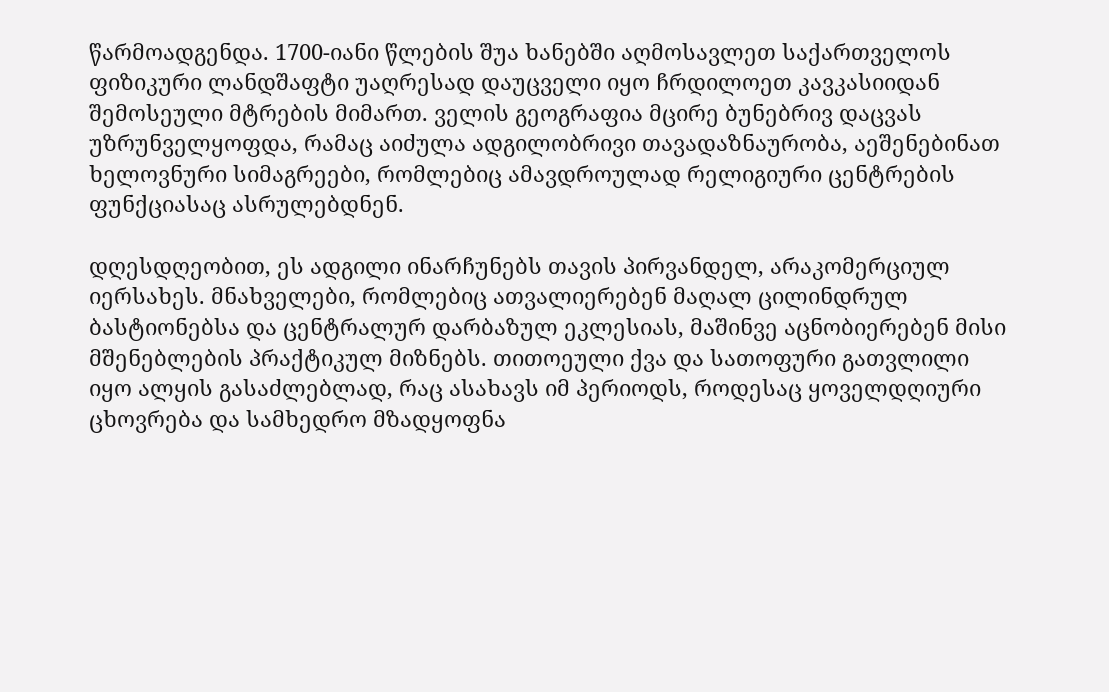წარმოადგენდა. 1700-იანი წლების შუა ხანებში აღმოსავლეთ საქართველოს ფიზიკური ლანდშაფტი უაღრესად დაუცველი იყო ჩრდილოეთ კავკასიიდან შემოსეული მტრების მიმართ. ველის გეოგრაფია მცირე ბუნებრივ დაცვას უზრუნველყოფდა, რამაც აიძულა ადგილობრივი თავადაზნაურობა, აეშენებინათ ხელოვნური სიმაგრეები, რომლებიც ამავდროულად რელიგიური ცენტრების ფუნქციასაც ასრულებდნენ.

დღესდღეობით, ეს ადგილი ინარჩუნებს თავის პირვანდელ, არაკომერციულ იერსახეს. მნახველები, რომლებიც ათვალიერებენ მაღალ ცილინდრულ ბასტიონებსა და ცენტრალურ დარბაზულ ეკლესიას, მაშინვე აცნობიერებენ მისი მშენებლების პრაქტიკულ მიზნებს. თითოეული ქვა და სათოფური გათვლილი იყო ალყის გასაძლებლად, რაც ასახავს იმ პერიოდს, როდესაც ყოველდღიური ცხოვრება და სამხედრო მზადყოფნა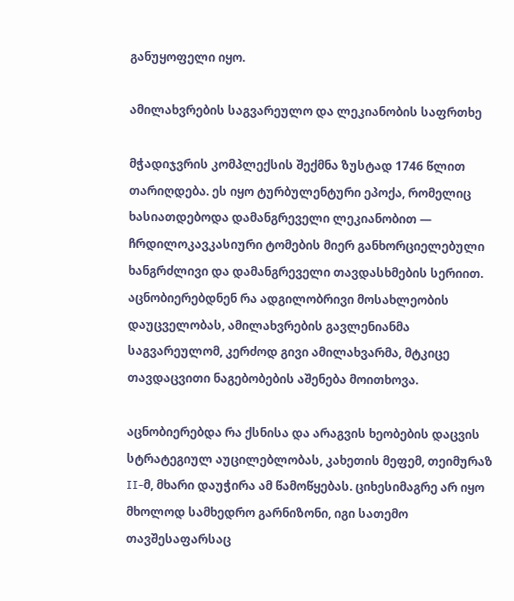განუყოფელი იყო.

ამილახვრების საგვარეულო და ლეკიანობის საფრთხე

მჭადიჯვრის კომპლექსის შექმნა ზუსტად 1746 წლით თარიღდება. ეს იყო ტურბულენტური ეპოქა, რომელიც ხასიათდებოდა დამანგრეველი ლეკიანობით — ჩრდილოკავკასიური ტომების მიერ განხორციელებული ხანგრძლივი და დამანგრეველი თავდასხმების სერიით. აცნობიერებდნენ რა ადგილობრივი მოსახლეობის დაუცველობას, ამილახვრების გავლენიანმა საგვარეულომ, კერძოდ გივი ამილახვარმა, მტკიცე თავდაცვითი ნაგებობების აშენება მოითხოვა.

აცნობიერებდა რა ქსნისა და არაგვის ხეობების დაცვის სტრატეგიულ აუცილებლობას, კახეთის მეფემ, თეიმურაზ II-მ, მხარი დაუჭირა ამ წამოწყებას. ციხესიმაგრე არ იყო მხოლოდ სამხედრო გარნიზონი, იგი სათემო თავშესაფარსაც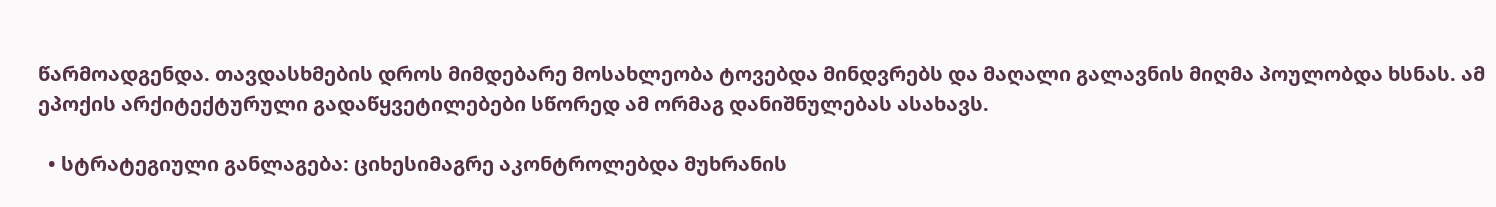წარმოადგენდა. თავდასხმების დროს მიმდებარე მოსახლეობა ტოვებდა მინდვრებს და მაღალი გალავნის მიღმა პოულობდა ხსნას. ამ ეპოქის არქიტექტურული გადაწყვეტილებები სწორედ ამ ორმაგ დანიშნულებას ასახავს.

  • სტრატეგიული განლაგება: ციხესიმაგრე აკონტროლებდა მუხრანის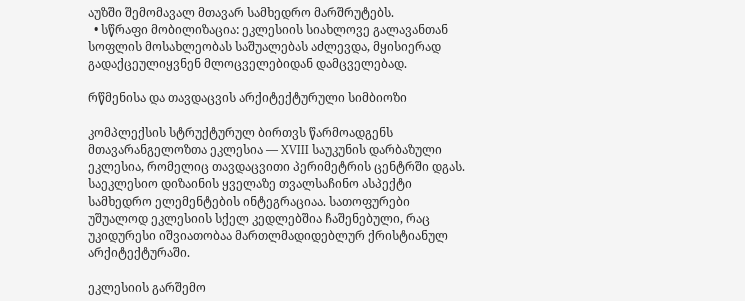აუზში შემომავალ მთავარ სამხედრო მარშრუტებს.
  • სწრაფი მობილიზაცია: ეკლესიის სიახლოვე გალავანთან სოფლის მოსახლეობას საშუალებას აძლევდა, მყისიერად გადაქცეულიყვნენ მლოცველებიდან დამცველებად.

რწმენისა და თავდაცვის არქიტექტურული სიმბიოზი

კომპლექსის სტრუქტურულ ბირთვს წარმოადგენს მთავარანგელოზთა ეკლესია — XVIII საუკუნის დარბაზული ეკლესია, რომელიც თავდაცვითი პერიმეტრის ცენტრში დგას. საეკლესიო დიზაინის ყველაზე თვალსაჩინო ასპექტი სამხედრო ელემენტების ინტეგრაციაა. სათოფურები უშუალოდ ეკლესიის სქელ კედლებშია ჩაშენებული, რაც უკიდურესი იშვიათობაა მართლმადიდებლურ ქრისტიანულ არქიტექტურაში.

ეკლესიის გარშემო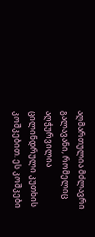აღმართულია მძლავრი გალავანი, რომელიც აღჭურვილია ცილინდრული კუთხის კოშკებით. ეს კოშკები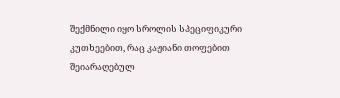შექმნილი იყო სროლის სპეციფიკური კუთხეებით, რაც კაჟიანი თოფებით შეიარაღებულ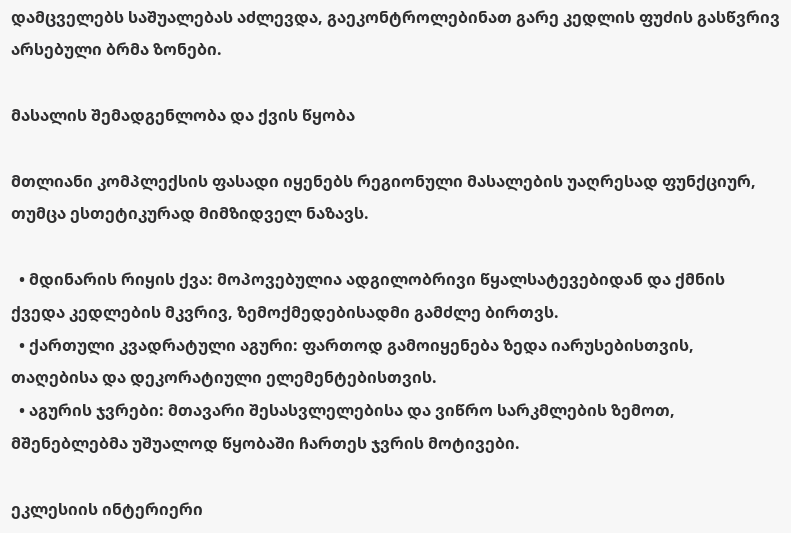დამცველებს საშუალებას აძლევდა, გაეკონტროლებინათ გარე კედლის ფუძის გასწვრივ არსებული ბრმა ზონები.

მასალის შემადგენლობა და ქვის წყობა

მთლიანი კომპლექსის ფასადი იყენებს რეგიონული მასალების უაღრესად ფუნქციურ, თუმცა ესთეტიკურად მიმზიდველ ნაზავს.

  • მდინარის რიყის ქვა: მოპოვებულია ადგილობრივი წყალსატევებიდან და ქმნის ქვედა კედლების მკვრივ, ზემოქმედებისადმი გამძლე ბირთვს.
  • ქართული კვადრატული აგური: ფართოდ გამოიყენება ზედა იარუსებისთვის, თაღებისა და დეკორატიული ელემენტებისთვის.
  • აგურის ჯვრები: მთავარი შესასვლელებისა და ვიწრო სარკმლების ზემოთ, მშენებლებმა უშუალოდ წყობაში ჩართეს ჯვრის მოტივები.

ეკლესიის ინტერიერი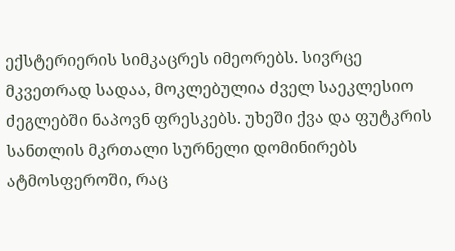ექსტერიერის სიმკაცრეს იმეორებს. სივრცე მკვეთრად სადაა, მოკლებულია ძველ საეკლესიო ძეგლებში ნაპოვნ ფრესკებს. უხეში ქვა და ფუტკრის სანთლის მკრთალი სურნელი დომინირებს ატმოსფეროში, რაც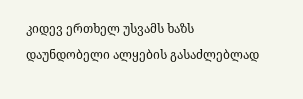კიდევ ერთხელ უსვამს ხაზს დაუნდობელი ალყების გასაძლებლად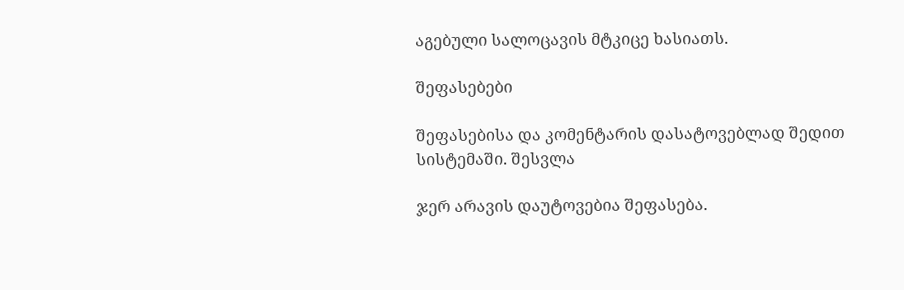აგებული სალოცავის მტკიცე ხასიათს.

შეფასებები

შეფასებისა და კომენტარის დასატოვებლად შედით სისტემაში. შესვლა

ჯერ არავის დაუტოვებია შეფასება.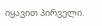იყავით პირველი.